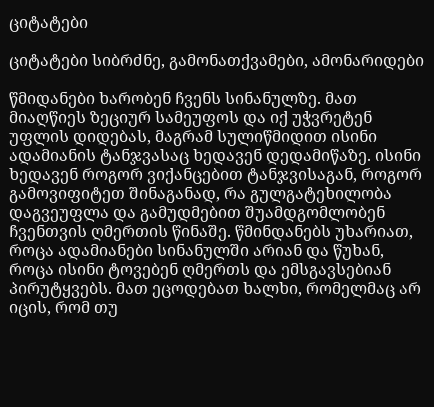ციტატები

ციტატები სიბრძნე, გამონათქვამები, ამონარიდები

წმიდანები ხარობენ ჩვენს სინანულზე. მათ მიაღწიეს ზეციურ სამეუფოს და იქ უჭვრეტენ უფლის დიდებას, მაგრამ სულიწმიდით ისინი ადამიანის ტანჯვასაც ხედავენ დედამიწაზე. ისინი ხედავენ როგორ ვიქანცებით ტანჯვისაგან, როგორ გამოვიფიტეთ შინაგანად, რა გულგატეხილობა დაგვეუფლა და გამუდმებით შუამდგომლობენ ჩვენთვის ღმერთის წინაშე. წმინდანებს უხარიათ, როცა ადამიანები სინანულში არიან და წუხან, როცა ისინი ტოვებენ ღმერთს და ემსგავსებიან პირუტყვებს. მათ ეცოდებათ ხალხი, რომელმაც არ იცის, რომ თუ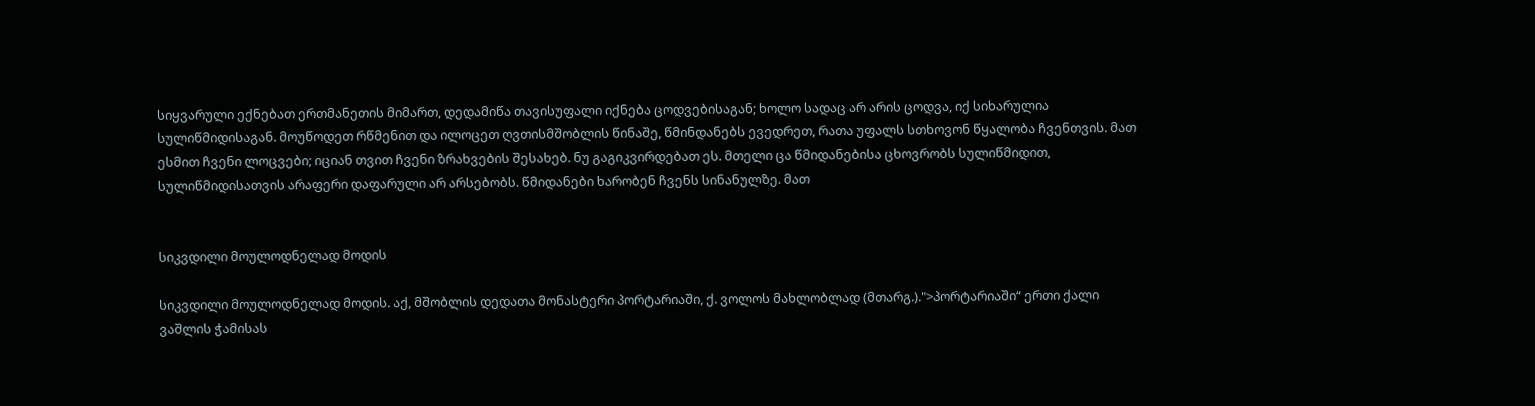სიყვარული ექნებათ ერთმანეთის მიმართ, დედამიწა თავისუფალი იქნება ცოდვებისაგან; ხოლო სადაც არ არის ცოდვა, იქ სიხარულია სულიწმიდისაგან. მოუწოდეთ რწმენით და ილოცეთ ღვთისმშობლის წინაშე, წმინდანებს ევედრეთ, რათა უფალს სთხოვონ წყალობა ჩვენთვის. მათ ესმით ჩვენი ლოცვები; იციან თვით ჩვენი ზრახვების შესახებ. ნუ გაგიკვირდებათ ეს. მთელი ცა წმიდანებისა ცხოვრობს სულიწმიდით, სულიწმიდისათვის არაფერი დაფარული არ არსებობს. წმიდანები ხარობენ ჩვენს სინანულზე. მათ


სიკვდილი მოულოდნელად მოდის

სიკვდილი მოულოდნელად მოდის. აქ, მშობლის დედათა მონასტერი პორტარიაში, ქ. ვოლოს მახლობლად (მთარგ.).">პორტარიაში“ ერთი ქალი ვაშლის ჭამისას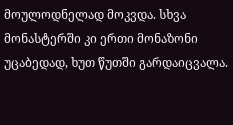მოულოდნელად მოკვდა. სხვა მონასტერში კი ერთი მონაზონი უცაბედად, ხუთ წუთში გარდაიცვალა.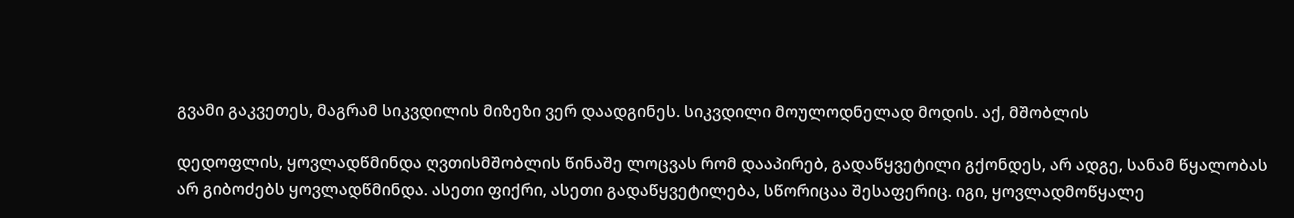გვამი გაკვეთეს, მაგრამ სიკვდილის მიზეზი ვერ დაადგინეს. სიკვდილი მოულოდნელად მოდის. აქ, მშობლის

დედოფლის, ყოვლადწმინდა ღვთისმშობლის წინაშე ლოცვას რომ დააპირებ, გადაწყვეტილი გქონდეს, არ ადგე, სანამ წყალობას არ გიბოძებს ყოვლადწმინდა. ასეთი ფიქრი, ასეთი გადაწყვეტილება, სწორიცაა შესაფერიც. იგი, ყოვლადმოწყალე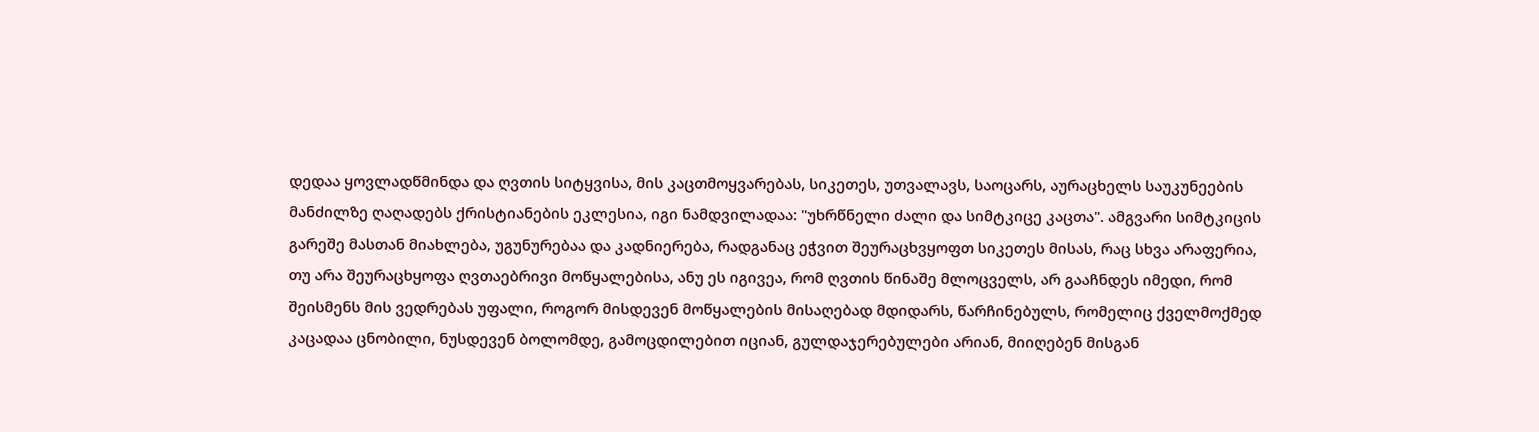დედაა ყოვლადწმინდა და ღვთის სიტყვისა, მის კაცთმოყვარებას, სიკეთეს, უთვალავს, საოცარს, აურაცხელს საუკუნეების მანძილზე ღაღადებს ქრისტიანების ეკლესია, იგი ნამდვილადაა: "უხრწნელი ძალი და სიმტკიცე კაცთა". ამგვარი სიმტკიცის გარეშე მასთან მიახლება, უგუნურებაა და კადნიერება, რადგანაც ეჭვით შეურაცხვყოფთ სიკეთეს მისას, რაც სხვა არაფერია, თუ არა შეურაცხყოფა ღვთაებრივი მოწყალებისა, ანუ ეს იგივეა, რომ ღვთის წინაშე მლოცველს, არ გააჩნდეს იმედი, რომ შეისმენს მის ვედრებას უფალი, როგორ მისდევენ მოწყალების მისაღებად მდიდარს, წარჩინებულს, რომელიც ქველმოქმედ კაცადაა ცნობილი, ნუსდევენ ბოლომდე, გამოცდილებით იციან, გულდაჯერებულები არიან, მიიღებენ მისგან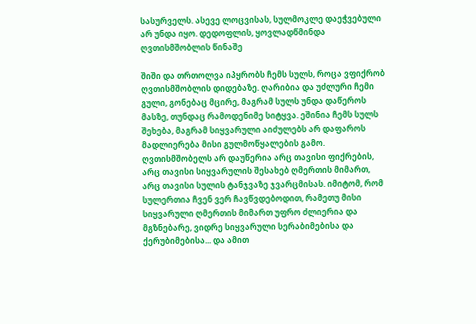სასურველს. ასევე ლოცვისას, სულმოკლე დაეჭვებული არ უნდა იყო. დედოფლის, ყოვლადწმინდა ღვთისმშობლის წინაშე

შიში და თრთოლვა იპყრობს ჩემს სულს, როცა ვფიქრობ ღვთისმშობლის დიდებაზე. ღარიბია და უძლური ჩემი გული, გონებაც მცირე, მაგრამ სულს უნდა დაწეროს მასზე, თუნდაც რამოდენიმე სიტყვა. ეშინია ჩემს სულს შეხება, მაგრამ სიყვარული აიძულებს არ დაფაროს მადლიერება მისი გულმოწყალების გამო. ღვთისმშობელს არ დაუწერია არც თავისი ფიქრების, არც თავისი სიყვარულის შესახებ ღმერთის მიმართ, არც თავისი სულის ტანჯვაზე ჯვარცმისას. იმიტომ, რომ სულერთია ჩვენ ვერ ჩავწვდებოდით, რამეთუ მისი სიყვარული ღმერთის მიმართ უფრო ძლიერია და მგზნებარე, ვიდრე სიყვარული სერაბიმებისა და ქერუბიმებისა... და ამით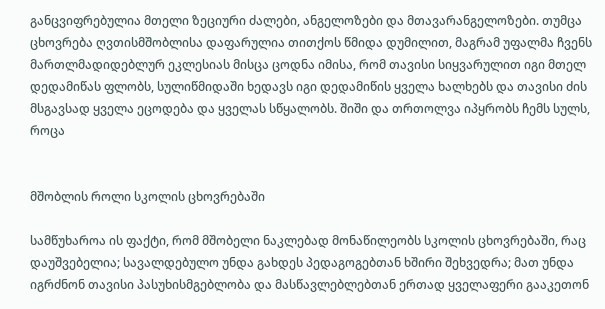განცვიფრებულია მთელი ზეციური ძალები, ანგელოზები და მთავარანგელოზები. თუმცა ცხოვრება ღვთისმშობლისა დაფარულია თითქოს წმიდა დუმილით, მაგრამ უფალმა ჩვენს მართლმადიდებლურ ეკლესიას მისცა ცოდნა იმისა, რომ თავისი სიყვარულით იგი მთელ დედამიწას ფლობს, სულიწმიდაში ხედავს იგი დედამიწის ყველა ხალხებს და თავისი ძის მსგავსად ყველა ეცოდება და ყველას სწყალობს. შიში და თრთოლვა იპყრობს ჩემს სულს, როცა


მშობლის როლი სკოლის ცხოვრებაში

სამწუხაროა ის ფაქტი, რომ მშობელი ნაკლებად მონაწილეობს სკოლის ცხოვრებაში, რაც დაუშვებელია; სავალდებულო უნდა გახდეს პედაგოგებთან ხშირი შეხვედრა; მათ უნდა იგრძნონ თავისი პასუხისმგებლობა და მასწავლებლებთან ერთად ყველაფერი გააკეთონ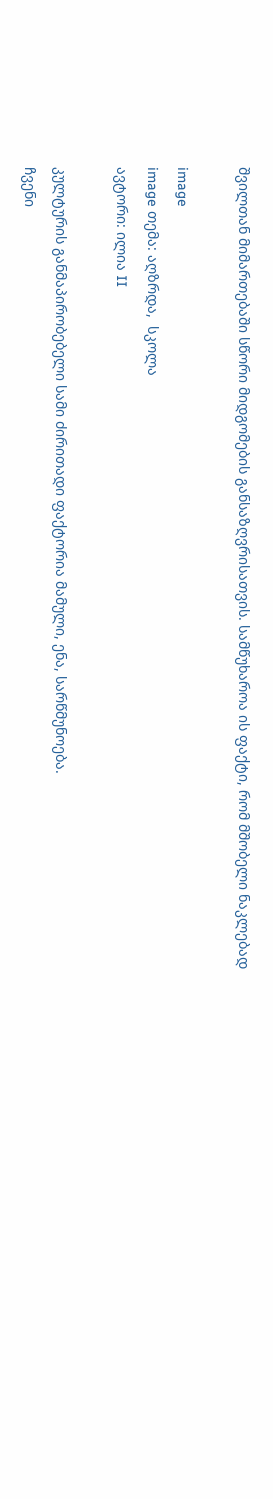შვილთან მიმართებაში სწორი მიდგომების განსაზღვრისათვის. სამწუხაროა ის ფაქტი, რომ მშობელი ნაკლებად

image
image თემა: აღზრდა,  სკოლა
ავტორი: ილია II

კულტურის განმაპირობებელი სამი ძირითადი ფაქტორია მამული, ენა, სარწმუნოება.
ჩვენი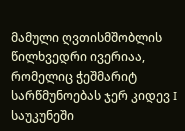მამული ღვთისმშობლის წილხვედრი ივერიაა, რომელიც ჭეშმარიტ სარწმუნოებას ჯერ კიდევ I საუკუნეში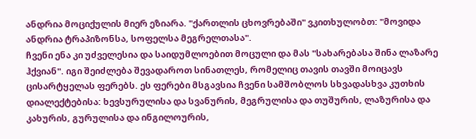ანდრია მოციქულის მიერ ეზიარა. "ქართლის ცხოვრებაში" ვკითხულობთ: "მოვიდა ანდრია ტრაპიზონსა, სოფელსა მეგრელთასა".
ჩვენი ენა კი უძველესია და საიდუმლოებით მოცული და მას "სახარებასა შინა ლაზარე ჰქვიან". იგი შეიძლება შევადაროთ სინათლეს, რომელიც თავის თავში მოიცავს ცისარტყელას ფერებს. ეს ფერები მსგავსია ჩვენი სამშობლოს სხვადასხვა კუთხის დიალექტებისა: ხევსურულისა და სვანურის, მეგრულისა და თუშურის, ლაზურისა და კახურის, გურულისა და ინგილოურის,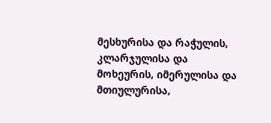მესხურისა და რაჭულის, კლარჯულისა და მოხეურის, იმერულისა და მთიულურისა,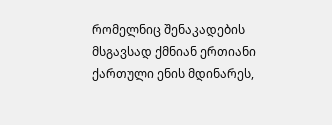რომელნიც შენაკადების მსგავსად ქმნიან ერთიანი ქართული ენის მდინარეს,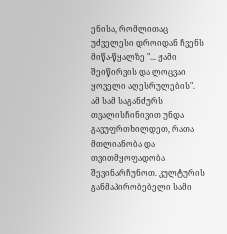ენისა, რომლითაც უძველესი დროიდან ჩვენს მიწა-წყალზე "... ჟამი შეიწირვის და ლოცვაი ყოველი აღესრულების".
ამ სამ საგანძურს თვალისჩინივით უნდა გავუფრთხილდეთ, რათა მთლიანობა და თვითმყოფადობა შევინარჩუნოთ. კულტურის განმაპირობებელი სამი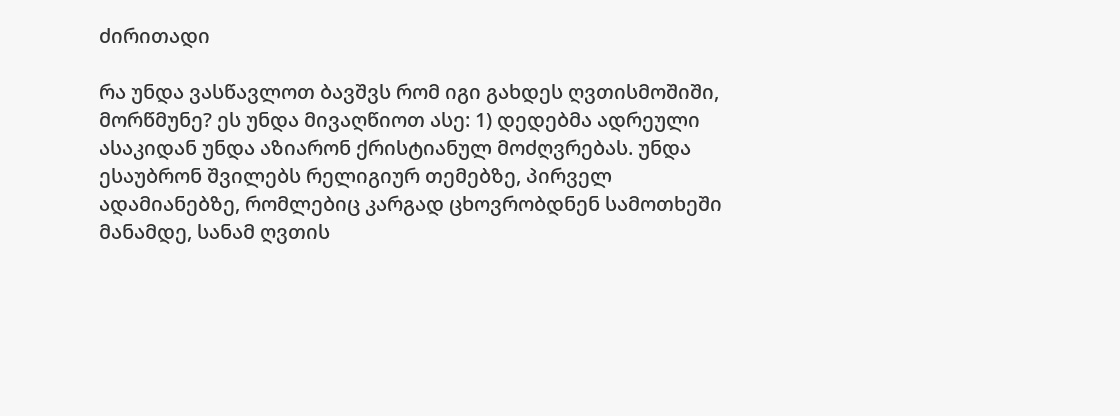ძირითადი

რა უნდა ვასწავლოთ ბავშვს რომ იგი გახდეს ღვთისმოშიში, მორწმუნე? ეს უნდა მივაღწიოთ ასე: 1) დედებმა ადრეული ასაკიდან უნდა აზიარონ ქრისტიანულ მოძღვრებას. უნდა ესაუბრონ შვილებს რელიგიურ თემებზე, პირველ ადამიანებზე, რომლებიც კარგად ცხოვრობდნენ სამოთხეში მანამდე, სანამ ღვთის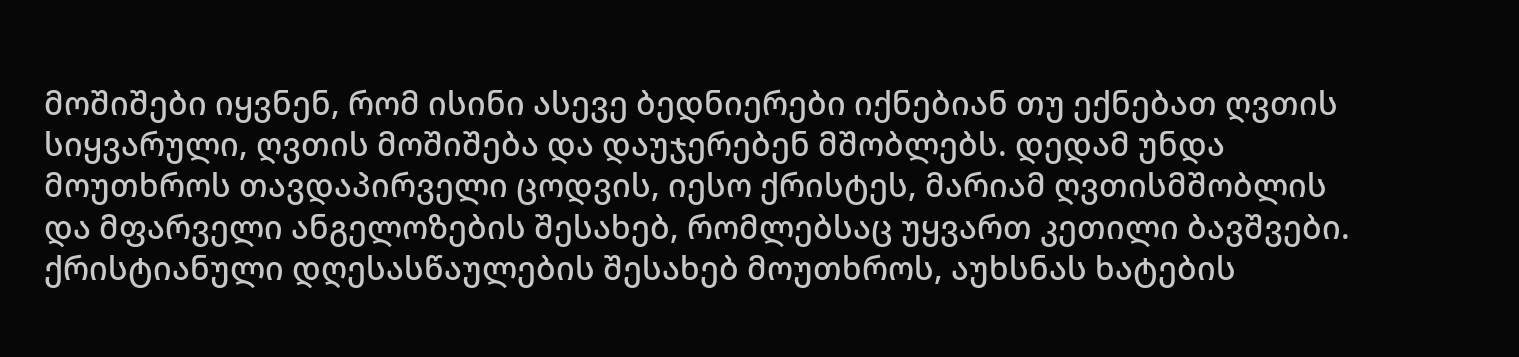მოშიშები იყვნენ, რომ ისინი ასევე ბედნიერები იქნებიან თუ ექნებათ ღვთის სიყვარული, ღვთის მოშიშება და დაუჯერებენ მშობლებს. დედამ უნდა მოუთხროს თავდაპირველი ცოდვის, იესო ქრისტეს, მარიამ ღვთისმშობლის და მფარველი ანგელოზების შესახებ, რომლებსაც უყვართ კეთილი ბავშვები. ქრისტიანული დღესასწაულების შესახებ მოუთხროს, აუხსნას ხატების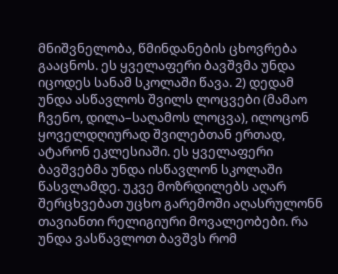მნიშვნელობა, წმინდანების ცხოვრება გააცნოს. ეს ყველაფერი ბავშვმა უნდა იცოდეს სანამ სკოლაში წავა. 2) დედამ უნდა ასწავლოს შვილს ლოცვები (მამაო ჩვენო, დილა–საღამოს ლოცვა), ილოცონ ყოველდღიურად შვილებთან ერთად, ატარონ ეკლესიაში. ეს ყველაფერი ბავშვებმა უნდა ისწავლონ სკოლაში წასვლამდე. უკვე მოზრდილებს აღარ შერცხვებათ უცხო გარემოში აღასრულონნ თავიანთი რელიგიური მოვალეობები. რა უნდა ვასწავლოთ ბავშვს რომ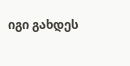იგი გახდეს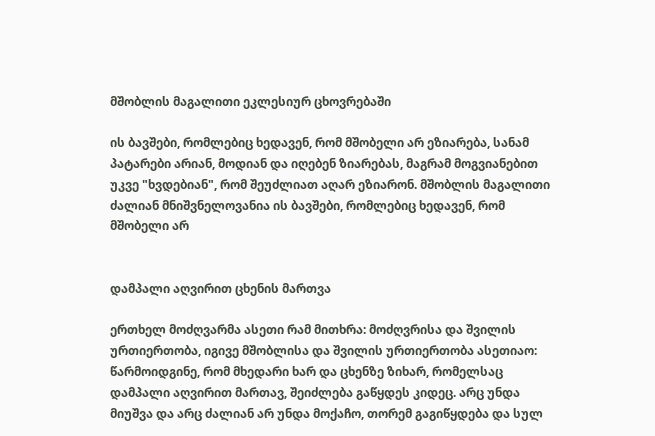მშობლის მაგალითი ეკლესიურ ცხოვრებაში

ის ბავშები, რომლებიც ხედავენ, რომ მშობელი არ ეზიარება, სანამ პატარები არიან, მოდიან და იღებენ ზიარებას, მაგრამ მოგვიანებით უკვე "ხვდებიან", რომ შეუძლიათ აღარ ეზიარონ. მშობლის მაგალითი ძალიან მნიშვნელოვანია ის ბავშები, რომლებიც ხედავენ, რომ მშობელი არ


დამპალი აღვირით ცხენის მართვა

ერთხელ მოძღვარმა ასეთი რამ მითხრა: მოძღვრისა და შვილის ურთიერთობა, იგივე მშობლისა და შვილის ურთიერთობა ასეთიაო: წარმოიდგინე, რომ მხედარი ხარ და ცხენზე ზიხარ, რომელსაც დამპალი აღვირით მართავ, შეიძლება გაწყდეს კიდეც. არც უნდა მიუშვა და არც ძალიან არ უნდა მოქაჩო, თორემ გაგიწყდება და სულ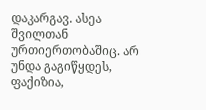დაკარგავ. ასეა შვილთან ურთიერთობაშიც. არ უნდა გაგიწყდეს, ფაქიზია,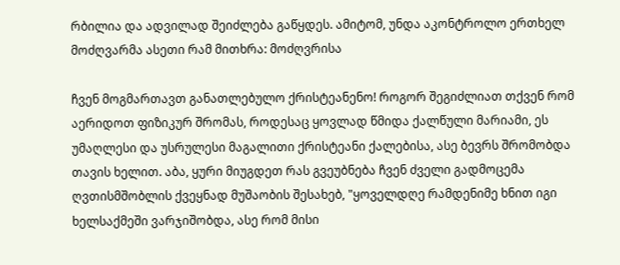რბილია და ადვილად შეიძლება გაწყდეს. ამიტომ, უნდა აკონტროლო ერთხელ მოძღვარმა ასეთი რამ მითხრა: მოძღვრისა

ჩვენ მოგმართავთ განათლებულო ქრისტეანენო! როგორ შეგიძლიათ თქვენ რომ აერიდოთ ფიზიკურ შრომას, როდესაც ყოვლად წმიდა ქალწული მარიამი, ეს უმაღლესი და უსრულესი მაგალითი ქრისტეანი ქალებისა, ასე ბევრს შრომობდა თავის ხელით. აბა, ყური მიუგდეთ რას გვეუბნება ჩვენ ძველი გადმოცემა ღვთისმშობლის ქვეყნად მუშაობის შესახებ, "ყოველდღე რამდენიმე ხნით იგი ხელსაქმეში ვარჯიშობდა, ასე რომ მისი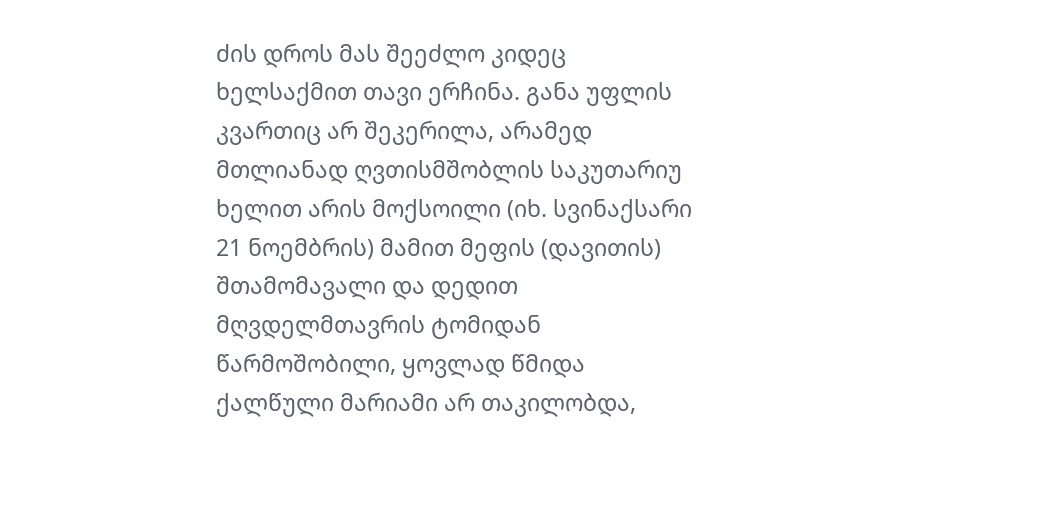ძის დროს მას შეეძლო კიდეც ხელსაქმით თავი ერჩინა. განა უფლის კვართიც არ შეკერილა, არამედ მთლიანად ღვთისმშობლის საკუთარიუ ხელით არის მოქსოილი (იხ. სვინაქსარი 21 ნოემბრის) მამით მეფის (დავითის) შთამომავალი და დედით მღვდელმთავრის ტომიდან წარმოშობილი, ყოვლად წმიდა ქალწული მარიამი არ თაკილობდა,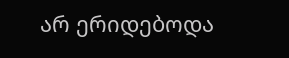არ ერიდებოდა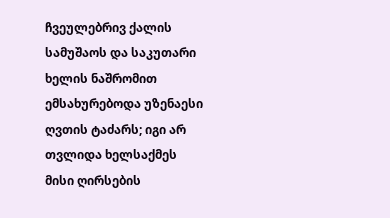ჩვეულებრივ ქალის სამუშაოს და საკუთარი ხელის ნაშრომით ემსახურებოდა უზენაესი ღვთის ტაძარს; იგი არ თვლიდა ხელსაქმეს მისი ღირსების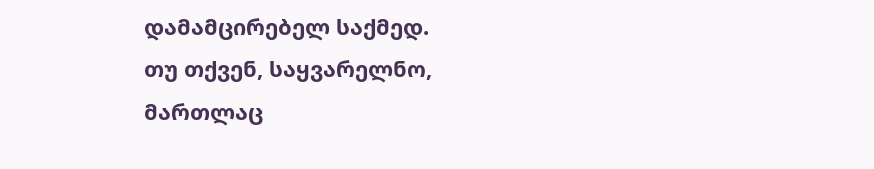დამამცირებელ საქმედ.
თუ თქვენ, საყვარელნო, მართლაც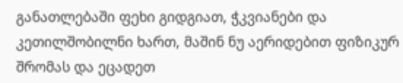განათლებაში ფეხი გიდგიათ, ჭკვიანები და კეთილშობილნი ხართ, მაშინ ნუ აერიდებით ფიზიკურ შრომას და ეცადეთ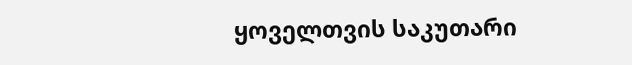ყოველთვის საკუთარი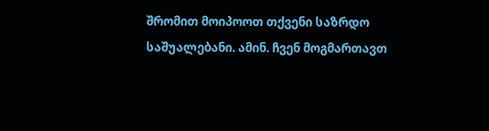შრომით მოიპოოთ თქვენი საზრდო საშუალებანი. ამინ. ჩვენ მოგმართავთ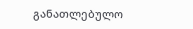განათლებულო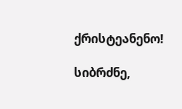ქრისტეანენო!

სიბრძნე,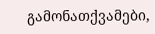გამონათქვამები,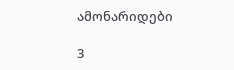ამონარიდები

3